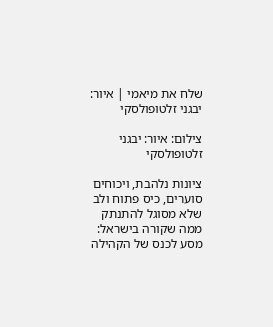שלח את מיאמי | איור: יבגני זלטופולסקי

צילום: איור: יבגני זלטופולסקי

ציונות נלהבת, ויכוחים סוערים, כיס פתוח ולב שלא מסוגל להתנתק ממה שקורה בישראל: מסע לכנס של הקהילה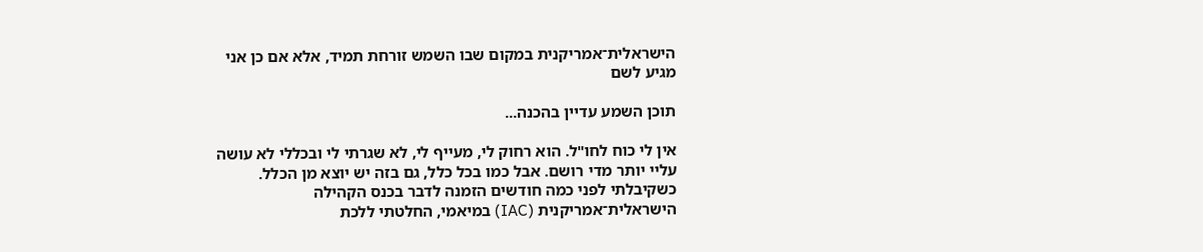הישראלית־אמריקנית במקום שבו השמש זורחת תמיד, אלא אם כן אני מגיע לשם

תוכן השמע עדיין בהכנה...

אין לי כוח לחו"ל. הוא רחוק לי, מעייף לי, לא שגרתי לי ובכללי לא עושה עליי יותר מדי רושם. אבל כמו בכל כלל, גם בזה יש יוצא מן הכלל. כשקיבלתי לפני כמה חודשים הזמנה לדבר בכנס הקהילה הישראלית־אמריקנית (IAC) במיאמי, החלטתי ללכת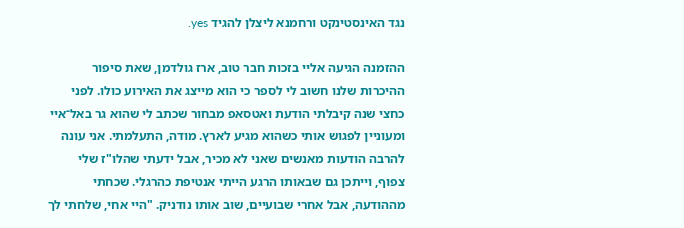נגד האינסטינקט ורחמנא ליצלן להגיד yes.

ההזמנה הגיעה אליי בזכות חבר טוב, ארז גולדמן, שאת סיפור ההיכרות שלנו חשוב לי לספר כי הוא מייצג את האירוע כולו. לפני כחצי שנה קיבלתי הודעת ואטסאפ מבחור שכתב לי שהוא גר באל־איי ומעוניין לפגוש אותי כשהוא מגיע לארץ. מודה, התעלמתי. אני עונה להרבה הודעות מאנשים שאני לא מכיר, אבל ידעתי שהלו"ז שלי צפוף, וייתכן גם שבאותו הרגע הייתי אנטיפת כהרגלי. שכחתי מההודעה, אבל אחרי שבועיים, שוב אותו נודניק. "היי אחי, שלחתי לך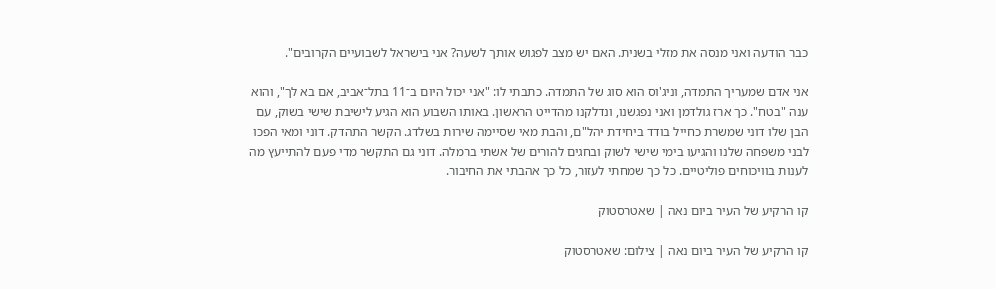כבר הודעה ואני מנסה את מזלי בשנית. האם יש מצב לפגוש אותך לשעה? אני בישראל לשבועיים הקרובים".

אני אדם שמעריך התמדה, וניג'וס הוא סוג של התמדה. כתבתי לו: "אני יכול היום ב־11 בתל־אביב, אם בא לך", והוא ענה "בטח". כך ארז גולדמן ואני נפגשנו, ונדלקנו מהדייט הראשון. באותו השבוע הוא הגיע לישיבת שישי בשוק, עם הבן שלו דוני שמשרת כחייל בודד ביחידת יהל"ם, והבת מאי שסיימה שירות בשלדג. הקשר התהדק. דוני ומאי הפכו לבני משפחה שלנו והגיעו בימי שישי לשוק ובחגים להורים של אשתי ברמלה. דוני גם התקשר מדי פעם להתייעץ מה לענות בוויכוחים פוליטיים. כל כך שמחתי לעזור, כל כך אהבתי את החיבור.

קו הרקיע של העיר ביום נאה | שאטרסטוק

קו הרקיע של העיר ביום נאה | צילום: שאטרסטוק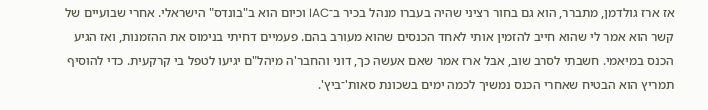אז ארז גולדמן, מתברר, הוא גם בחור רציני שהיה בעברו מנהל בכיר ב־IAC וכיום הוא ב"בונדס" הישראלי. אחרי שבועיים של קשר הוא אמר לי שהוא חייב להזמין אותי לאחד הכנסים שהוא מעורב בהם. פעמיים דחיתי בנימוס את ההזמנות, ואז הגיע הכנס במיאמי. חשבתי לסרב שוב, אבל ארז אמר שאם אעשה כך, דוני והחבר'ה מיהל"ם יגיעו לטפל בי קרקעית. כדי להוסיף תמריץ הוא הבטיח שאחרי הכנס נמשיך לכמה ימים בשכונת סאות'־ביץ'.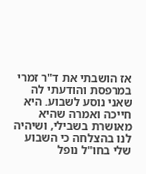אז הושבתי את ד"ר זמרי במרפסת והודעתי לה שאני נוסע לשבוע. היא חייכה ואמרה שהיא מאושרת בשבילי, ושיהיה לנו בהצלחה כי השבוע שלי בחו"ל נופל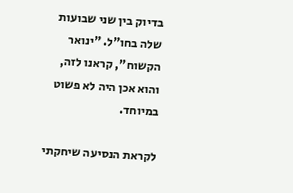בדיוק בין שני שבועות שלה בחו"ל. "ינואר הקשוח", קראנו לזה, והוא אכן היה לא פשוט במיוחד.

לקראת הנסיעה שיחקתי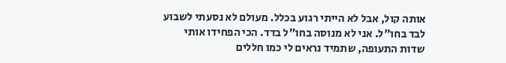אותה קול, אבל לא הייתי רגוע בכלל. מעולם לא נסעתי לשבוע לבד בחו"ל. אני לא מנוסה בחו"ל בדד. הכי הפחידו אותי שדות התעופה, שתמיד נראים לי כמו חללים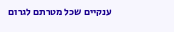ענקיים שכל מטרתם לגרום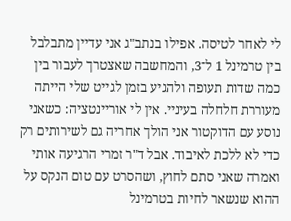לי לאחר לטיסה. אפילו בנתב"ג אני עדיין מתבלבל בין טרמינל 1 ל־3, והמחשבה שאצטרך לעבור בין כמה שדות תעופה ולהגיע בזמן לגייט שלי הייתה מעוררת חלחלה בעיניי. אין לי אוריינטציה: כשאני נוסע עם הדוקטור אני הולך אחריה גם לשירותים רק כדי לא ללכת לאיבוד. אבל ד"ר זמרי הרגיעה אותי ואמרה שאני סתם לחוץ, ושהסרט עם טום הנקס על ההוא שנשאר לחיות בטרמינל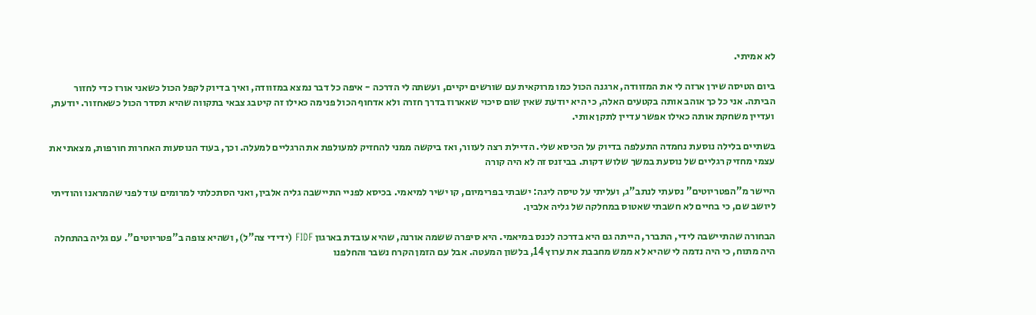לא אמיתי.

ביום הטיסה שירן ארזה לי את המזוודה, ארגנה הכול כמו מרוקאית עם שורשים יקיים, ועשתה לי הדרכה - איפה כל דבר נמצא במזוודה, ואיך בדיוק לקפל הכול כשאני אורז כדי לחזור הביתה. אני כל כך אוהב אותה בקטעים האלה, כי היא יודעת שאין שום סיכוי שאארוז בדרך חזרה ולא אדחוף הכול פנימה כאילו זה קיטבג צבאי בתקווה שהיא תסדר הכול כשאחזור. יודעת, ועדיין משחקת אותה כאילו אפשר עדיין לתקן אותי.

בשתיים בלילה נוסעת נחמדה התעלפה בדיוק על הכיסא שלי. הדיילת רצה לעזור, ואז ביקשה ממני להחזיק למעולפת את הרגליים למעלה. וכך, בעוד הנוסעות האחרות חורפות, מצאתי את עצמי מחזיק רגליים של נוסעת במשך שלוש דקות. בביזנס זה לא היה קורה

היישר מ"הפטריוטים" נסעתי לנתב"ג, ועליתי על טיסה ליגה: ישבתי בפרימיום, קו ישיר למיאמי. בכיסא לפניי התיישבה גליה אלבין, ואני הסתכלתי למרומים עוד לפני שהמראנו והודיתי ליושב שם, כי בחיים לא חשבתי שאטוס במחלקה של גליה אלבין.

הבחורה שהתיישבה לידי, התברר, הייתה גם היא בדרכה לכנס במיאמי. היא סיפרה ששמה אורנה, שהיא עובדת בארגון FIDF (ידידי צה"ל), ושהיא צופה ב"פטריוטים". עם גליה בהתחלה היה מתוח, כי היה נדמה לי שהיא לא ממש מחבבת את ערוץ 14, בלשון המעטה. אבל עם הזמן הקרח נשבר והחלפנו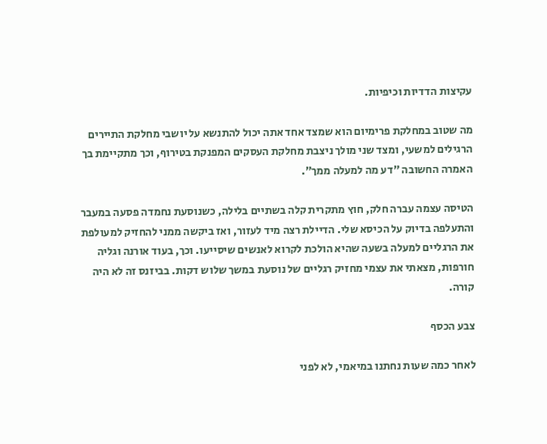עקיצות הדדיות וכיפיות.

מה שטוב במחלקת פרימיום הוא שמצד אחד אתה יכול להתנשא על יושבי מחלקת התיירים הרגילים למשעי, ומצד שני מולך ניצבת מחלקת העסקים המפנקת בטירוף, וכך מתקיימת בך האמרה החשובה "דע מה למעלה ממך".

הטיסה עצמה עברה חלק, חוץ מתקרית קלה בשתיים בלילה, כשנוסעת נחמדה פסעה במעבר והתעלפה בדיוק על הכיסא שלי. הדיילת רצה מיד לעזור, ואז ביקשה ממני להחזיק למעולפת את הרגליים למעלה בשעה שהיא הולכת לקרוא לאנשים שיסייעו. וכך, בעוד אורנה וגליה חורפות, מצאתי את עצמי מחזיק רגליים של נוסעת במשך שלוש דקות. בביזנס זה לא היה קורה.

צבע הכסף

לאחר כמה שעות נחתנו במיאמי, לא לפני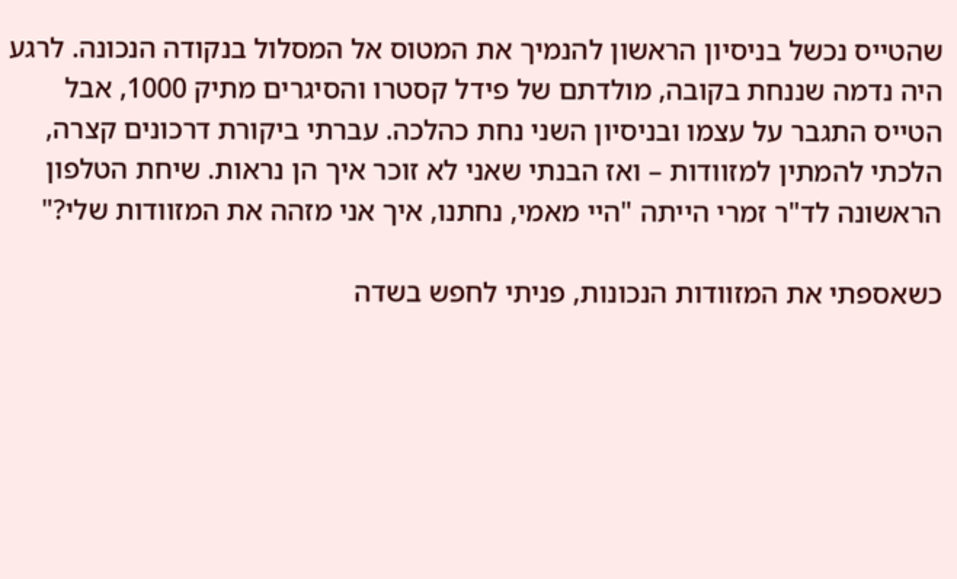שהטייס נכשל בניסיון הראשון להנמיך את המטוס אל המסלול בנקודה הנכונה. לרגע היה נדמה שננחת בקובה, מולדתם של פידל קסטרו והסיגרים מתיק 1000, אבל הטייס התגבר על עצמו ובניסיון השני נחת כהלכה. עברתי ביקורת דרכונים קצרה, הלכתי להמתין למזוודות – ואז הבנתי שאני לא זוכר איך הן נראות. שיחת הטלפון הראשונה לד"ר זמרי הייתה "היי מאמי, נחתנו, איך אני מזהה את המזוודות שלי?"

כשאספתי את המזוודות הנכונות, פניתי לחפש בשדה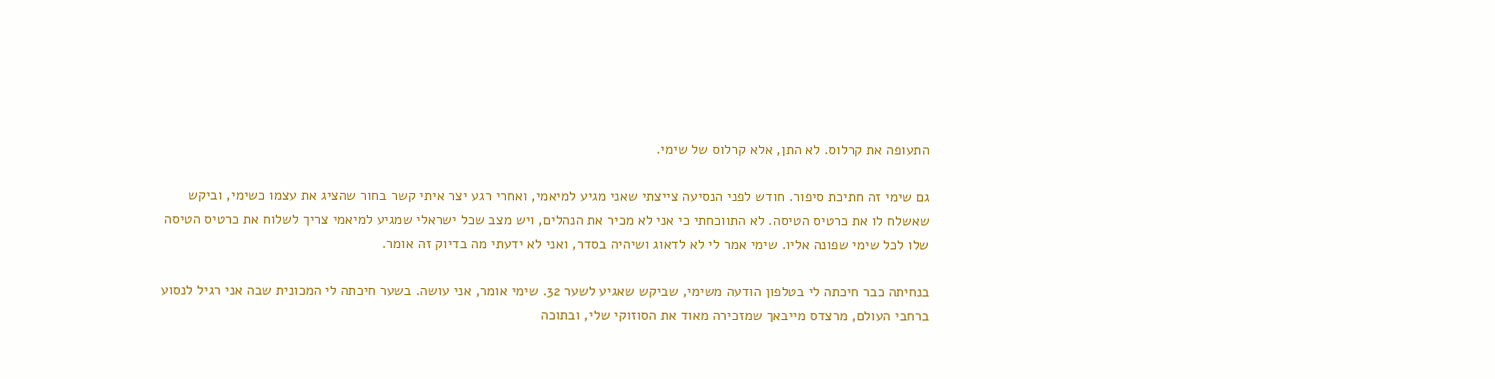התעופה את קרלוס. לא התן, אלא קרלוס של שימי.

גם שימי זה חתיכת סיפור. חודש לפני הנסיעה צייצתי שאני מגיע למיאמי, ואחרי רגע יצר איתי קשר בחור שהציג את עצמו כשימי, וביקש שאשלח לו את כרטיס הטיסה. לא התווכחתי כי אני לא מכיר את הנהלים, ויש מצב שכל ישראלי שמגיע למיאמי צריך לשלוח את כרטיס הטיסה שלו לכל שימי שפונה אליו. שימי אמר לי לא לדאוג ושיהיה בסדר, ואני לא ידעתי מה בדיוק זה אומר.

בנחיתה כבר חיכתה לי בטלפון הודעה משימי, שביקש שאגיע לשער 32. שימי אומר, אני עושה. בשער חיכתה לי המכונית שבה אני רגיל לנסוע ברחבי העולם, מרצדס מייבאך שמזכירה מאוד את הסוזוקי שלי, ובתוכה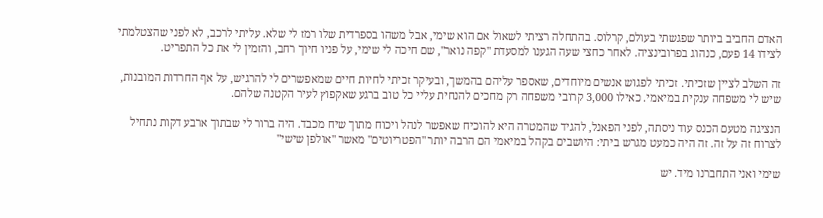האדם החביב ביותר שפגשתי בעולם, קרלוס. בהתחלה רציתי לשאול אם הוא שימי, אבל משהו בספרדית שלו רמז לי שלא. עליתי לרכב, לא לפני שהצטלמתי לצידו 14 פעם, כנהוג בפרובינציה. לאחר כחצי שעה הגענו למסעדת "קפה נואר", שם חיכה לי שימי, על פניו חיוך רחב, והזמין לי את כל התפריט.

זה השלב לציין שזכיתי. זכיתי לפגוש אנשים מיוחדים, שאספר עליהם בהמשך, ובעיקר זכיתי לחיות חיים שמאפשרים לי להרגיש, על אף החרדות המובנות, שיש לי משפחה ענקית במיאמי. כאילו 3,000 קרובי משפחה רק מחכים להנחית עליי כל טוב ברגע שאקפוץ לעיר הקטנה שלהם.

הנציגה מטעם הכנס עוד ניסתה, לפני הפאנל, להגיד שהמטרה היא להוכיח שאפשר לנהל ויכוח מתוך שיח מכבד. היה ברור לי שבתוך ארבע דקות נתחיל לצרוח זה על זה. זה היה כמעט מגרש ביתי: היושבים בקהל במיאמי הם הרבה יותר "הפטריוטים" מאשר "אולפן שישי"

שימי ואני התחברנו מיד. יש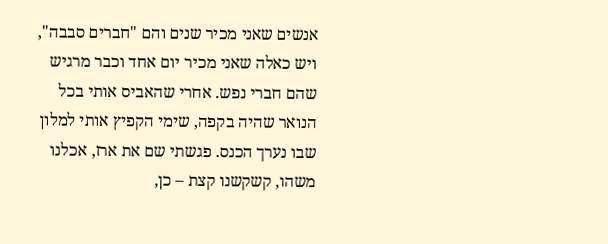אנשים שאני מכיר שנים והם "חברים סבבה", ויש כאלה שאני מכיר יום אחד וכבר מרגיש שהם חברי נפש. אחרי שהאביס אותי בכל הנואר שהיה בקפה, שימי הקפיץ אותי למלון שבו נערך הכנס. פגשתי שם את ארז, אכלנו משהו, קשקשנו קצת – כן,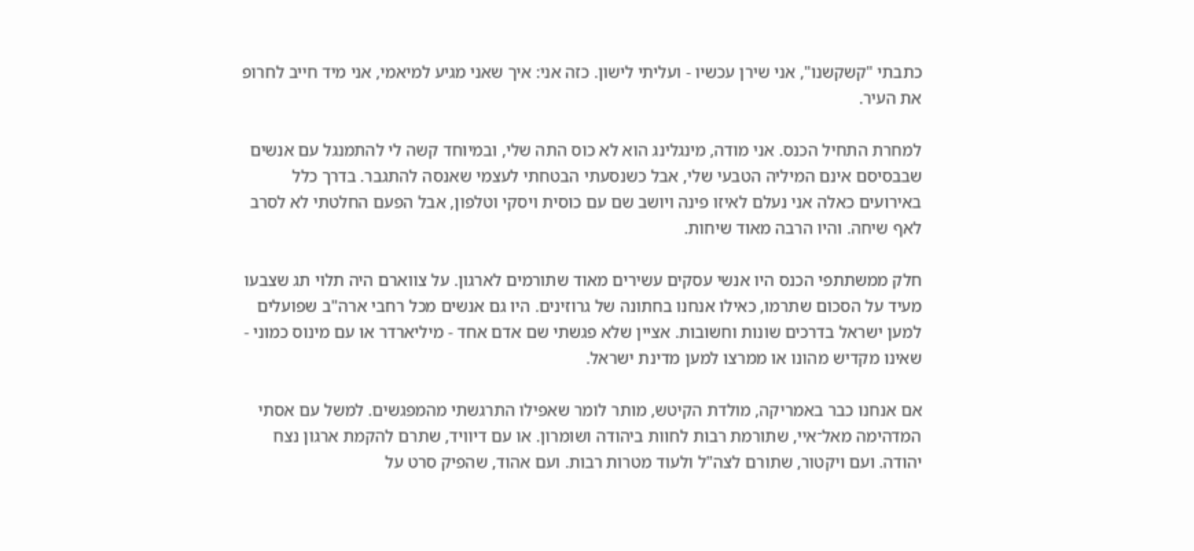כתבתי "קשקשנו", אני שירן עכשיו - ועליתי לישון. כזה אני: איך שאני מגיע למיאמי, אני מיד חייב לחרופ את העיר.

למחרת התחיל הכנס. אני מודה, מינגלינג הוא לא כוס התה שלי, ובמיוחד קשה לי להתמנגל עם אנשים שבבסיסם אינם המיליה הטבעי שלי, אבל כשנסעתי הבטחתי לעצמי שאנסה להתגבר. בדרך כלל באירועים כאלה אני נעלם לאיזו פינה ויושב שם עם כוסית ויסקי וטלפון, אבל הפעם החלטתי לא לסרב לאף שיחה. והיו הרבה מאוד שיחות.

חלק ממשתתפי הכנס היו אנשי עסקים עשירים מאוד שתורמים לארגון. על צווארם היה תלוי תג שצבעו מעיד על הסכום שתרמו, כאילו אנחנו בחתונה של גרוזינים. היו גם אנשים מכל רחבי ארה"ב שפועלים למען ישראל בדרכים שונות וחשובות. אציין שלא פגשתי שם אדם אחד - מיליארדר או עם מינוס כמוני - שאינו מקדיש מהונו או ממרצו למען מדינת ישראל.

אם אנחנו כבר באמריקה, מולדת הקיטש, מותר לומר שאפילו התרגשתי מהמפגשים. למשל עם אסתי המדהימה מאל־איי, שתורמת רבות לחוות ביהודה ושומרון. או עם דיוויד, שתרם להקמת ארגון נצח יהודה. ועם ויקטור, שתורם לצה"ל ולעוד מטרות רבות. ועם אהוד, שהפיק סרט על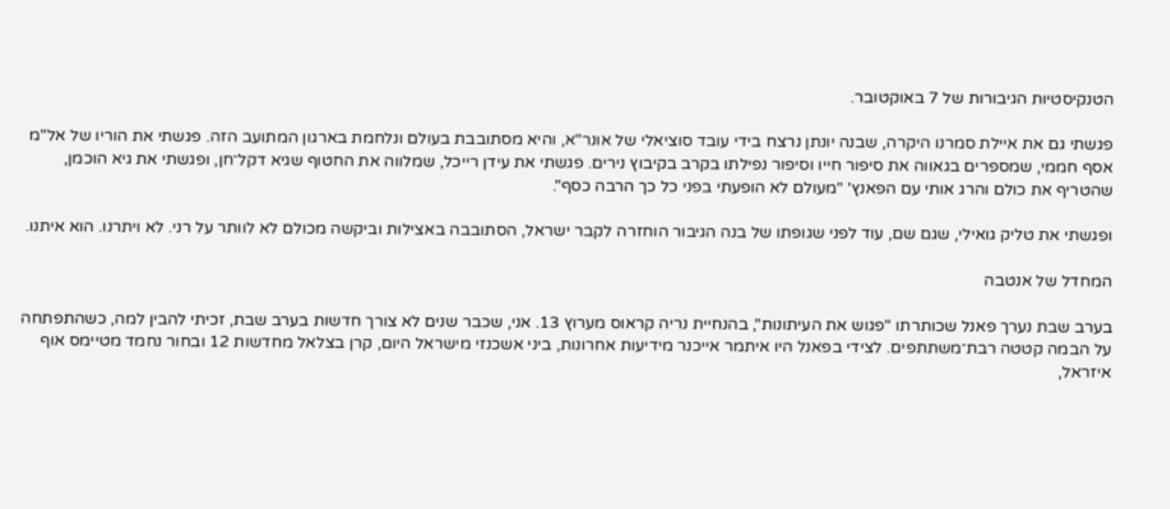הטנקיסטיות הגיבורות של 7 באוקטובר.

פגשתי גם את איילת סמרנו היקרה, שבנה יונתן נרצח בידי עובד סוציאלי של אונר"א, והיא מסתובבת בעולם ונלחמת בארגון המתועב הזה. פגשתי את הוריו של אל"מ אסף חממי, שמספרים בגאווה את סיפור חייו וסיפור נפילתו בקרב בקיבוץ נירים. פגשתי את עידן רייכל, שמלווה את החטוף שגיא דקל־חן, ופגשתי את גיא הוכמן, שהטריף את כולם והרג אותי עם הפאנץ' "מעולם לא הופעתי בפני כל כך הרבה כסף".

ופגשתי את טליק גואילי, שגם שם, עוד לפני שגופתו של בנה הגיבור הוחזרה לקבר ישראל, הסתובבה באצילות וביקשה מכולם לא לוותר על רני. לא ויתרנו. הוא איתנו.

המחדל של אנטבה

בערב שבת נערך פאנל שכותרתו "פגוש את העיתונות", בהנחיית נריה קראוס מערוץ 13. אני, שכבר שנים לא צורך חדשות בערב שבת, זכיתי להבין למה, כשהתפתחה על הבמה קטטה רבת־משתתפים. לצידי בפאנל היו איתמר אייכנר מידיעות אחרונות, ביני אשכנזי מישראל היום, קרן בצלאל מחדשות 12 ובחור נחמד מטיימס אוף איזראל,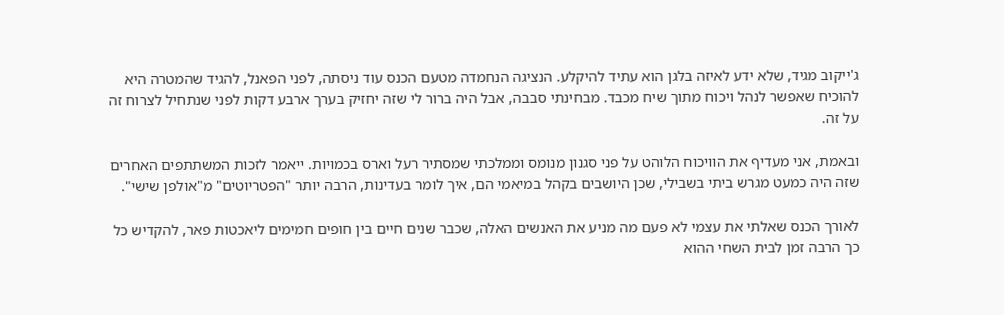ג'ייקוב מגיד, שלא ידע לאיזה בלגן הוא עתיד להיקלע. הנציגה הנחמדה מטעם הכנס עוד ניסתה, לפני הפאנל, להגיד שהמטרה היא להוכיח שאפשר לנהל ויכוח מתוך שיח מכבד. מבחינתי סבבה, אבל היה ברור לי שזה יחזיק בערך ארבע דקות לפני שנתחיל לצרוח זה על זה.

ובאמת, אני מעדיף את הוויכוח הלוהט על פני סגנון מנומס וממלכתי שמסתיר רעל וארס בכמויות. ייאמר לזכות המשתתפים האחרים שזה היה כמעט מגרש ביתי בשבילי, שכן היושבים בקהל במיאמי הם, איך לומר בעדינות, הרבה יותר "הפטריוטים" מ"אולפן שישי".

לאורך הכנס שאלתי את עצמי לא פעם מה מניע את האנשים האלה, שכבר שנים חיים בין חופים חמימים ליאכטות פאר, להקדיש כל כך הרבה זמן לבית השחי ההוא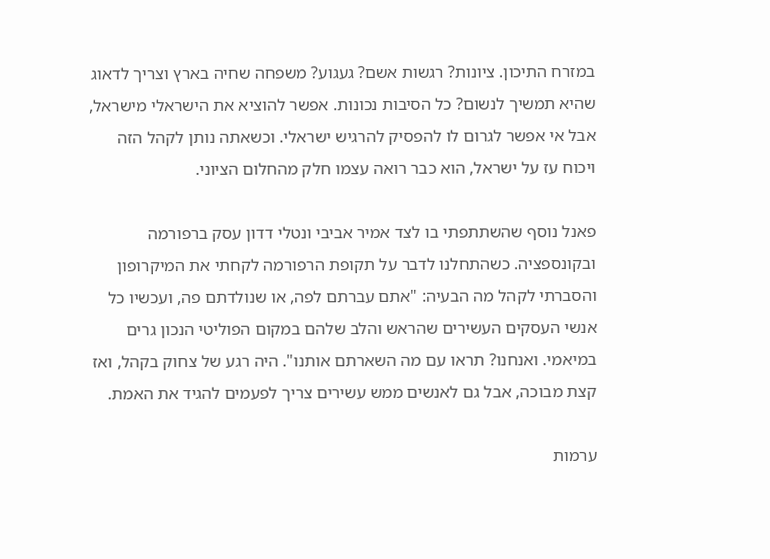במזרח התיכון. ציונות? רגשות אשם? געגוע? משפחה שחיה בארץ וצריך לדאוג שהיא תמשיך לנשום? כל הסיבות נכונות. אפשר להוציא את הישראלי מישראל, אבל אי אפשר לגרום לו להפסיק להרגיש ישראלי. וכשאתה נותן לקהל הזה ויכוח עז על ישראל, הוא כבר רואה עצמו חלק מהחלום הציוני.

פאנל נוסף שהשתתפתי בו לצד אמיר אביבי ונטלי דדון עסק ברפורמה ובקונספציה. כשהתחלנו לדבר על תקופת הרפורמה לקחתי את המיקרופון והסברתי לקהל מה הבעיה: "אתם עברתם לפה, או שנולדתם פה, ועכשיו כל אנשי העסקים העשירים שהראש והלב שלהם במקום הפוליטי הנכון גרים במיאמי. ואנחנו? תראו עם מה השארתם אותנו". היה רגע של צחוק בקהל, ואז קצת מבוכה, אבל גם לאנשים ממש עשירים צריך לפעמים להגיד את האמת.

ערמות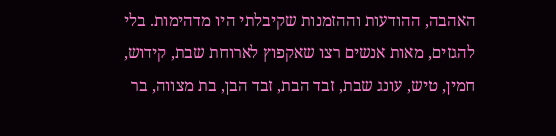האהבה, ההודעות וההזמנות שקיבלתי היו מדהימות. בלי להגזים, מאות אנשים רצו שאקפוץ לארוחת שבת, קידוש, חמין, טיש, עונג שבת, זבד הבת, זבד הבן, בת מצווה, בר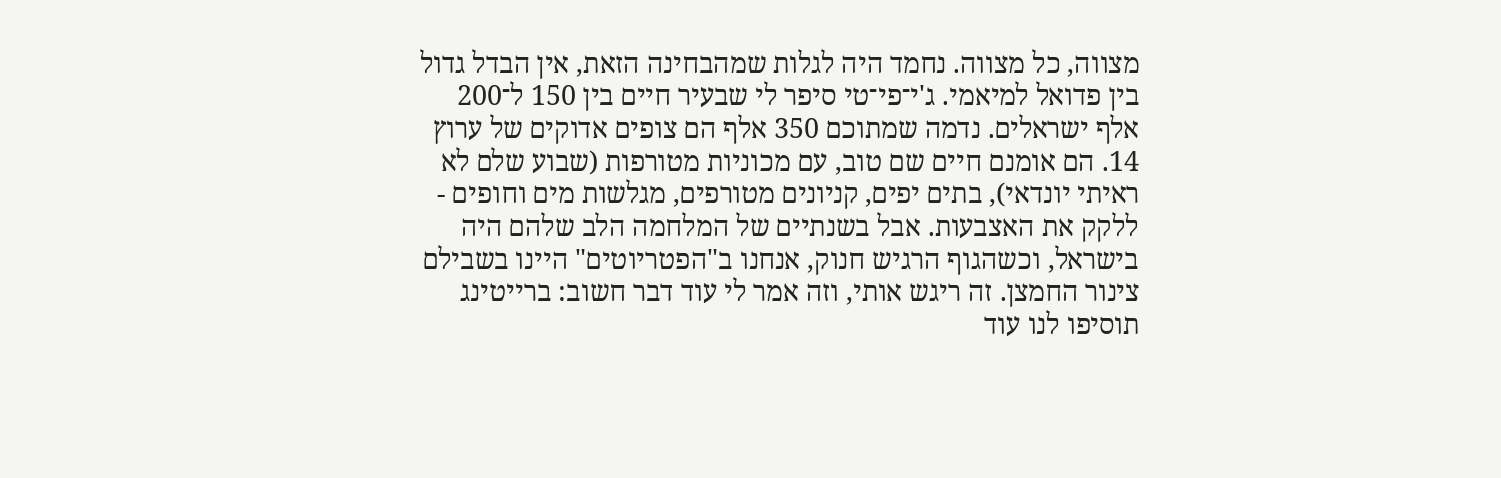מצווה, כל מצווה. נחמד היה לגלות שמהבחינה הזאת, אין הבדל גדול בין פדואל למיאמי. ג'י־פי־טי סיפר לי שבעיר חיים בין 150 ל־200 אלף ישראלים. נדמה שמתוכם 350 אלף הם צופים אדוקים של ערוץ 14. הם אומנם חיים שם טוב, עם מכוניות מטורפות (שבוע שלם לא ראיתי יונדאי), בתים יפים, קניונים מטורפים, מגלשות מים וחופים - ללקק את האצבעות. אבל בשנתיים של המלחמה הלב שלהם היה בישראל, וכשהגוף הרגיש חנוק, אנחנו ב"הפטריוטים" היינו בשבילם צינור החמצן. זה ריגש אותי, וזה אמר לי עוד דבר חשוב: ברייטינג תוסיפו לנו עוד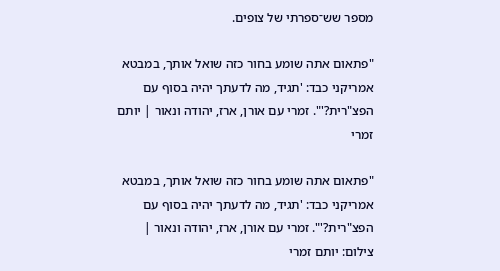מספר שש־ספרתי של צופים.

"פתאום אתה שומע בחור כזה שואל אותך, במבטא אמריקני כבד: 'תגיד, מה לדעתך יהיה בסוף עם הפצ"רית?'". זמרי עם אורן, ארז, יהודה ונאור | יותם זמרי

"פתאום אתה שומע בחור כזה שואל אותך, במבטא אמריקני כבד: 'תגיד, מה לדעתך יהיה בסוף עם הפצ"רית?'". זמרי עם אורן, ארז, יהודה ונאור | צילום: יותם זמרי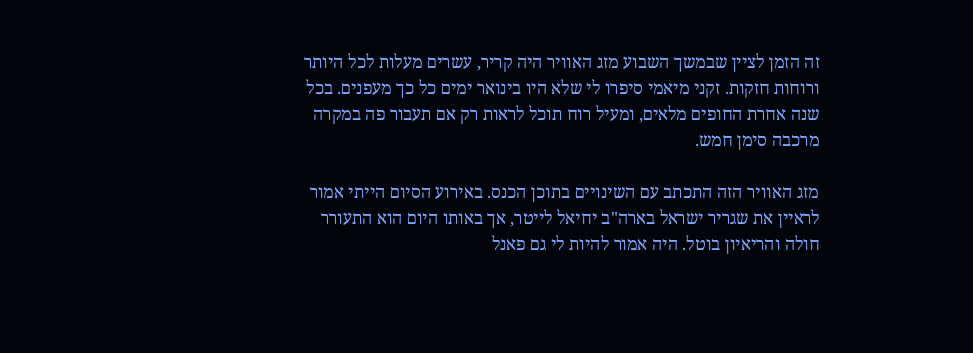זה הזמן לציין שבמשך השבוע מזג האוויר היה קריר, עשרים מעלות לכל היותר ורוחות חזקות. זקני מיאמי סיפרו לי שלא היו בינואר ימים כל כך מעפנים. בכל שנה אחרת החופים מלאים, ומעיל רוח תוכל לראות רק אם תעבור פה במקרה מרכבה סימן חמש.

מזג האוויר הזה התכתב עם השינויים בתוכן הכנס. באירוע הסיום הייתי אמור לראיין את שגריר ישראל בארה"ב יחיאל לייטר, אך באותו היום הוא התעורר חולה והריאיון בוטל. היה אמור להיות לי גם פאנל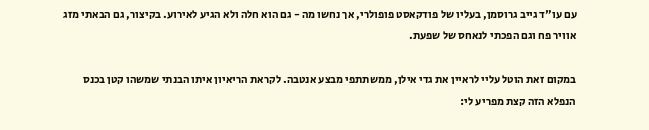עם עו"ד גייב גרוסמן, בעליו של פודקאסט פופולרי, אך נחשו מה - גם הוא חלה ולא הגיע לאירוע. בקיצור, גם הבאתי מזג אוויר פח וגם הפכתי לנאחס של שפעת.

במקום זאת הוטל עליי לראיין את גדי אילן, ממשתתפי מבצע אנטבה. לקראת הריאיון איתו הבנתי שמשהו קטן בכנס הנפלא הזה קצת מפריע לי: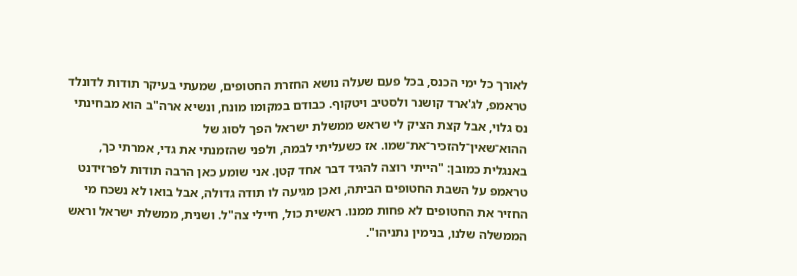לאורך כל ימי הכנס, בכל פעם שעלה נושא החזרת החטופים, שמעתי בעיקר תודות לדונלד טראמפ, לג'ארד קושנר ולסטיב ויטקוף. כבודם במקומו מונח, ונשיא ארה"ב הוא מבחינתי נס גלוי, אבל קצת הציק לי שראש ממשלת ישראל הפך לסוג של ההוא־שאין־להזכיר־את־שמו. אז כשעליתי לבמה, ולפני שהזמנתי את גדי, אמרתי כך, באנגלית כמובן: "הייתי רוצה להגיד דבר אחד קטן. אני שומע כאן הרבה תודות לפרזידנט טראמפ על השבת החטופים הביתה, ואכן מגיעה לו תודה גדולה, אבל בואו לא נשכח מי החזיר את החטופים לא פחות ממנו. ראשית כול, חיילי צה"ל. ושנית, ממשלת ישראל וראש הממשלה שלנו, בנימין נתניהו".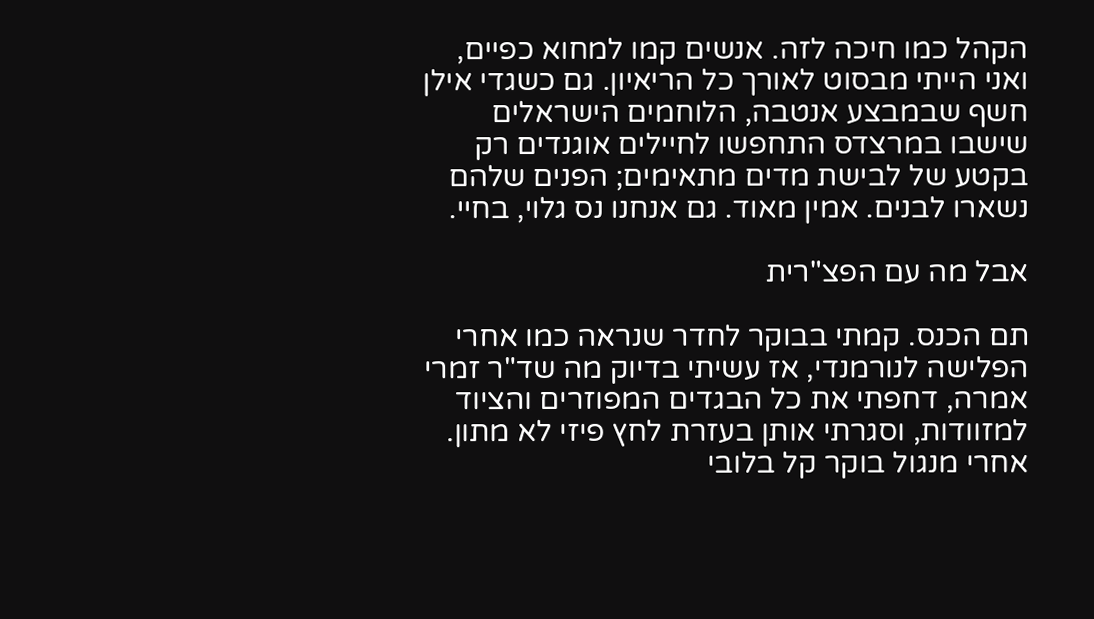הקהל כמו חיכה לזה. אנשים קמו למחוא כפיים, ואני הייתי מבסוט לאורך כל הריאיון. גם כשגדי אילן חשף שבמבצע אנטבה, הלוחמים הישראלים שישבו במרצדס התחפשו לחיילים אוגנדים רק בקטע של לבישת מדים מתאימים; הפנים שלהם נשארו לבנים. אמין מאוד. גם אנחנו נס גלוי, בחיי.

אבל מה עם הפצ"רית

תם הכנס. קמתי בבוקר לחדר שנראה כמו אחרי הפלישה לנורמנדי, אז עשיתי בדיוק מה שד"ר זמרי אמרה, דחפתי את כל הבגדים המפוזרים והציוד למזוודות, וסגרתי אותן בעזרת לחץ פיזי לא מתון. אחרי מנגול בוקר קל בלובי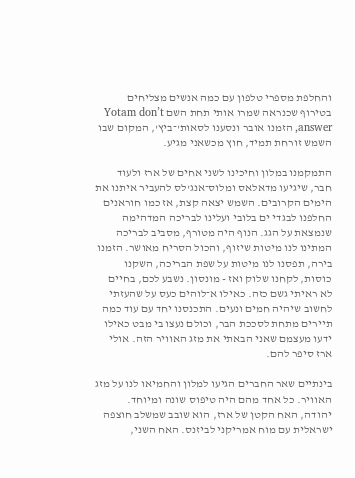והחלפת מספרי טלפון עם כמה אנשים מצליחים בטירוף שכנראה שמרו אותי תחת השם Yotam don’t answer, הזמנו אובר ונסענו לסאות'־ביץ', המקום שבו השמש זורחת תמיד, חוץ מכשאני מגיע.

התמקמנו במלון וחיכינו לשני אחים של ארז ולעוד חבר, שיגיעו מדאלאס ומלוס־אנג'לס להעביר איתנו את הימים הקרובים. השמש יצאה קצת, אז כמו חוראנים החלפנו לבגדי ים בלובי ועלינו לבריכה המדהימה שנמצאת על הגג. הנוף היה מטורף, מסביב לבריכה המתינו לנו מיטות שיזוף, והכול הסריח מאושר. הזמנו בירה, תפסנו לנו מיטות על שפת הבריכה, השקנו כוסות, לקחנו שלוק ואז - מונסון. נשבע לכם, בחיים לא ראיתי גשם כזה. כאילו א־לוהים כעס על שהעזתי לחשוב שיהיה חמים ונעים. התכנסנו יחד עם עוד כמה תיירים מתחת לסככת הבר, וכולם נעצו בי מבט כאילו ידעו מעצמם שאני הבאתי את מזג האוויר הזה. אולי ארז סיפר להם.

בינתיים שאר החברים הגיעו למלון והחמיאו לנו על מזג האוויר. כל אחד מהם היה טיפוס שונה ומיוחד. יהודה, האח הקטן של ארז, הוא שובב שמשלב חוצפה ישראלית עם מוח אמריקני לביזנס. האח השני,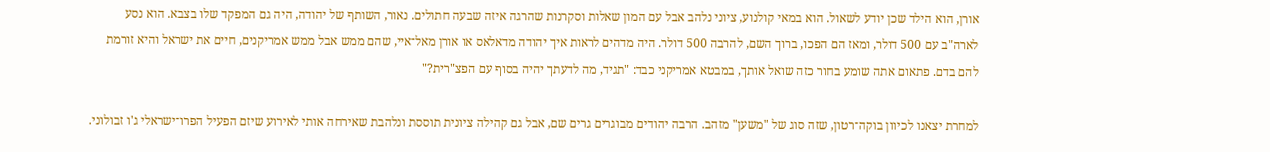אורן, הוא הילד שכן יודע לשאול. הוא במאי קולנוע, ציוני נלהב אבל עם המון שאלות וסקרנות שהרגה איזה שבעה חתולים. נאור, השותף של יהודה, היה גם המפקד שלו בצבא. הוא נסע לארה"ב עם 500 דולר, ומאז הם הפכו, ברוך השם, להרבה 500 דולר. היה מדהים לראות איך יהודה מדאלאס או אורן מאל־איי, שהם ממש אבל ממש אמריקנים, חיים את ישראל והיא זורמת להם בדם. פתאום אתה שומע בחור כזה שואל אותך, במבטא אמריקני כבד: "תגיד, מה לדעתך יהיה בסוף עם הפצ"רית?"

למחרת יצאנו לכיוון בוקה־רטון, שזה סוג של "משען" מזהב. הרבה יהודים מבוגרים גרים שם, אבל גם קהילה ציונית תוססת ונלהבת שאירחה אותי לאירוע שיזם הפעיל הפרו־ישראלי ג'ו זבולוני.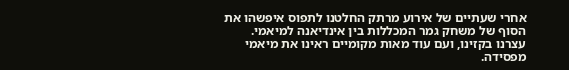אחרי שעתיים של אירוע מרתק החלטנו לתפוס איפשהו את הסוף של משחק גמר המכללות בין אינדיאנה למיאמי. עצרנו בקזינו, ועם עוד מאות מקומיים ראינו את מיאמי מפסידה.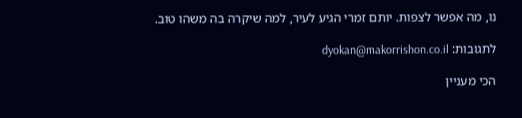נו, מה אפשר לצפות. יותם זמרי הגיע לעיר, למה שיקרה בה משהו טוב.

לתגובות: dyokan@makorrishon.co.il

הכי מעניין